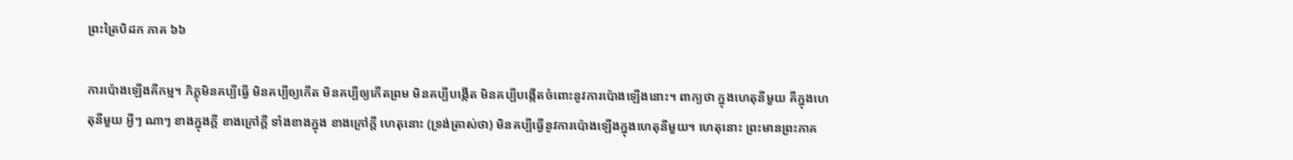ព្រះត្រៃបិដក ភាគ ៦៦

ការប៉ោងឡើងគឺកម្ម។ ភិក្ខុមិនគប្បីធ្វើ មិនគប្បីឲ្យកើត មិនគប្បីឲ្យកើតព្រម មិនគប្បីបង្កើត មិនគប្បីបង្កើតចំពោះនូវការប៉ោងឡើងនោះ។ ពាក្យថា ក្នុងហេតុនីមួយ គឺក្នុងហេតុនីមួយ អ្វីៗ ណាៗ ខាងក្នុងក្តី ខាងក្រៅក្តី ទាំងខាងក្នុង ខាងក្រៅក្តី ហេតុនោះ (ទ្រង់ត្រាស់ថា) មិនគប្បីធ្វើនូវការប៉ោងឡើងក្នុងហេតុនីមួយ។ ហេតុនោះ ព្រះមានព្រះភាគ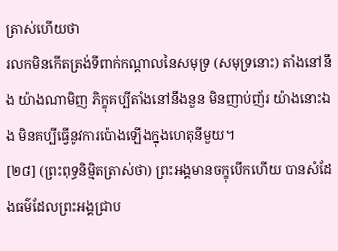ត្រាស់ហើយថា
រលកមិនកើតត្រង់ទីពាក់កណ្តាលនៃសមុទ្រ (សមុទ្រនោះ) តាំងនៅនឹង យ៉ាងណាមិញ ភិក្ខុគប្បីតាំងនៅនឹងនួន មិនញាប់ញ័រ យ៉ាងនោះឯង មិនគប្បីធ្វើនូវការប៉ោងឡើងក្នុងហេតុនីមួយ។
[២៨] (ព្រះពុទ្ធនិម្មិតត្រាស់ថា) ព្រះអង្គមានចក្ខុបើកហើយ បានសំដែងធម៌ដែលព្រះអង្គជ្រាប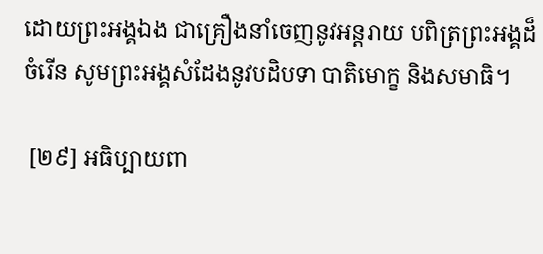ដោយព្រះអង្គឯង ជាគ្រឿងនាំចេញនូវអន្តរាយ បពិត្រព្រះអង្គដ៏ចំរើន សូមព្រះអង្គសំដែងនូវបដិបទា បាតិមោក្ខ និងសមាធិ។

 [២៩] អធិប្បាយពា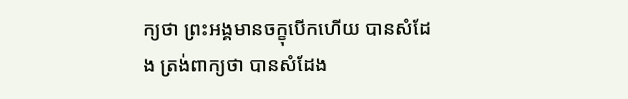ក្យថា ព្រះអង្គមានចក្ខុបើកហើយ បានសំដែង ត្រង់ពាក្យថា បានសំដែង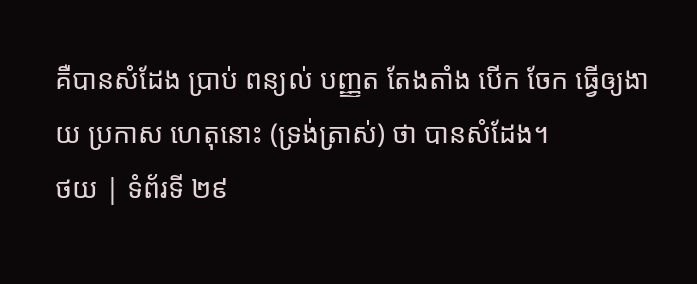គឺបានសំដែង ប្រាប់ ពន្យល់ បញ្ញត តែងតាំង បើក ចែក ធ្វើឲ្យងាយ ប្រកាស ហេតុនោះ (ទ្រង់ត្រាស់) ថា បានសំដែង។
ថយ | ទំព័រទី ២៩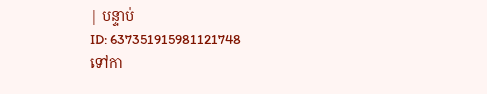| បន្ទាប់
ID: 637351915981121748
ទៅកា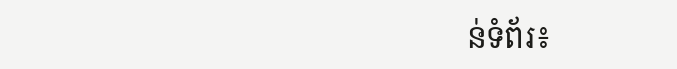ន់ទំព័រ៖